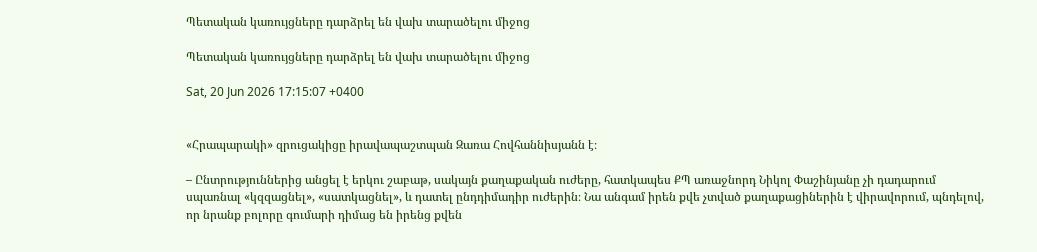Պետական կառույցները դարձրել են վախ տարածելու միջոց

Պետական կառույցները դարձրել են վախ տարածելու միջոց

Sat, 20 Jun 2026 17:15:07 +0400


«Հրապարակի» զրուցակիցը իրավապաշտպան Զառա Հովհաննիսյանն է։

– Ընտրություններից անցել է երկու շաբաթ, սակայն քաղաքական ուժերը, հատկապես ՔՊ առաջնորդ Նիկոլ Փաշինյանը չի դադարում սպառնալ «կզզացնել», «սատկացնել», և դատել ընդդիմադիր ուժերին։ Նա անգամ իրեն քվե չտված քաղաքացիներին է վիրավորում, պնդելով, որ նրանք բոլորը գումարի դիմաց են իրենց քվեն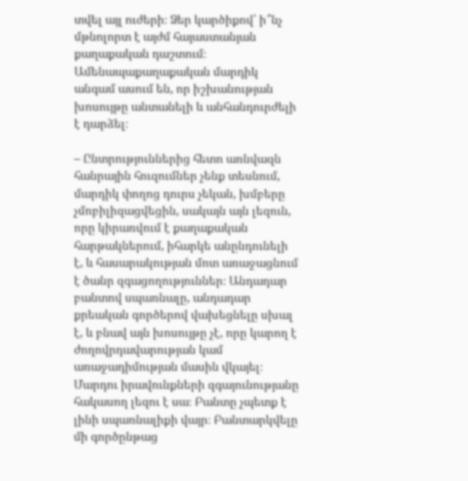տվել այլ ուժերի։ Ձեր կարծիքով՝ ի՞նչ մթնոլորտ է այժմ հայաստանյան քաղաքական դաշտում։ Ամենապաքաղաքական մարդիկ անգամ ասում են, որ իշխանության խոսույթը անտանելի և անհանդուրժելի է դարձել։

– Ընտրություններից հետո առնվազն հանրային հուզումներ չենք տեսնում, մարդիկ փողոց դուրս չեկան, խմբերը չմոբիլիզացվեցին, սակայն այն լեզուն, որը կիրառվում է քաղաքական հարթակներում, իհարկե անընդունելի է, և հասարակության մոտ առաջացնում է ծանր զգացողություններ։ Անդադար բանտով սպառնալը, անդադար քրեական գործերով վախեցնելը սխալ է, և բնավ այն խոսույթը չէ, որը կարող է ժողովրդավարության կամ առաջադիմության մասին վկայել։ Մարդու իրավունքների զգայունությանը հակասող լեզու է սա։ Բանտը չպետք է լինի սպառնալիքի վայր։ Բանտարկվելը մի գործընթաց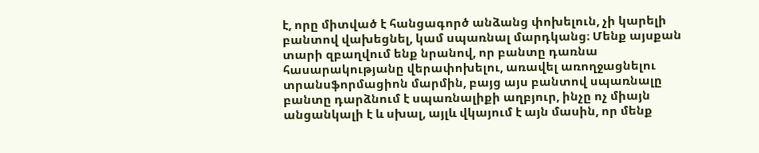է, որը միտված է հանցագործ անձանց փոխելուն, չի կարելի բանտով վախեցնել, կամ սպառնալ մարդկանց։ Մենք այսքան տարի զբաղվում ենք նրանով, որ բանտը դառնա հասարակությանը վերափոխելու, առավել առողջացնելու տրանսֆորմացիոն մարմին, բայց այս բանտով սպառնալը բանտը դարձնում է սպառնալիքի աղբյուր, ինչը ոչ միայն անցանկալի է և սխալ, այլև վկայում է այն մասին, որ մենք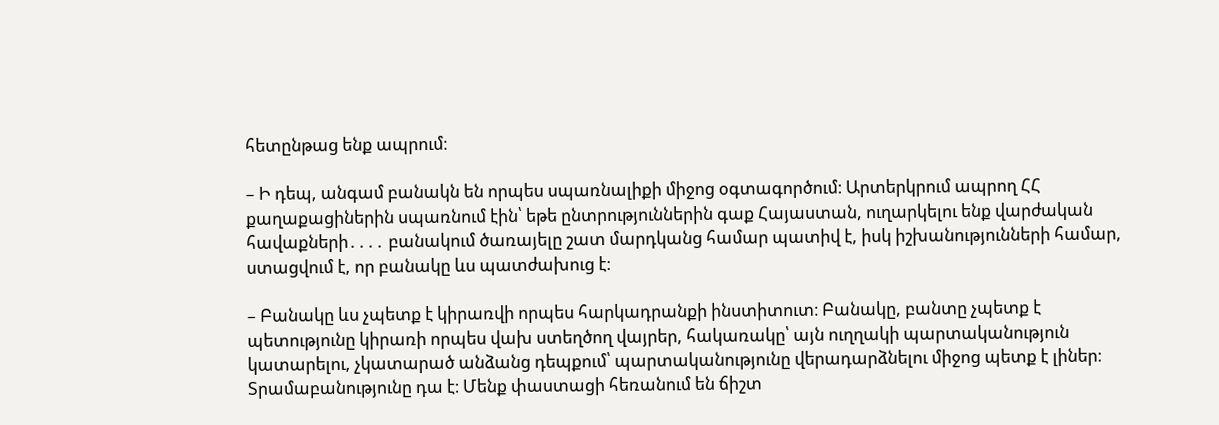հետընթաց ենք ապրում։

– Ի դեպ, անգամ բանակն են որպես սպառնալիքի միջոց օգտագործում։ Արտերկրում ապրող ՀՀ քաղաքացիներին սպառնում էին՝ եթե ընտրություններին գաք Հայաստան, ուղարկելու ենք վարժական հավաքների․․․․ բանակում ծառայելը շատ մարդկանց համար պատիվ է, իսկ իշխանությունների համար, ստացվում է, որ բանակը ևս պատժախուց է։

– Բանակը ևս չպետք է կիրառվի որպես հարկադրանքի ինստիտուտ։ Բանակը, բանտը չպետք է պետությունը կիրառի որպես վախ ստեղծող վայրեր, հակառակը՝ այն ուղղակի պարտականություն կատարելու, չկատարած անձանց դեպքում՝ պարտականությունը վերադարձնելու միջոց պետք է լիներ։ Տրամաբանությունը դա է։ Մենք փաստացի հեռանում են ճիշտ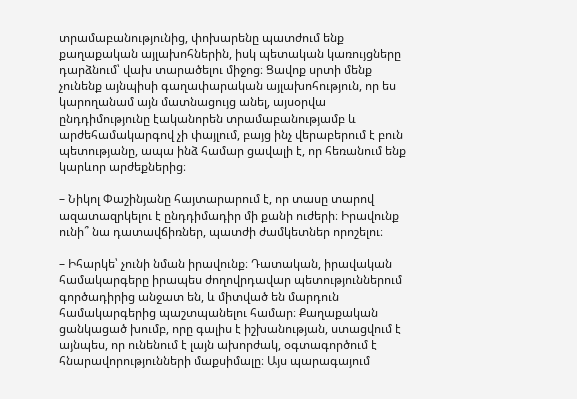տրամաբանությունից, փոխարենը պատժում ենք քաղաքական այլախոհներին, իսկ պետական կառույցները դարձնում՝ վախ տարածելու միջոց։ Ցավոք սրտի մենք չունենք այնպիսի գաղափարական այլախոհություն, որ ես կարողանամ այն մատնացույց անել, այսօրվա ընդդիմությունը էականորեն տրամաբանությամբ և արժեհամակարգով չի փայլում, բայց ինչ վերաբերում է բուն պետությանը, ապա ինձ համար ցավալի է, որ հեռանում ենք կարևոր արժեքներից։

– Նիկոլ Փաշինյանը հայտարարում է, որ տասը տարով ազատազրկելու է ընդդիմադիր մի քանի ուժերի։ Իրավունք ունի՞ նա դատավճիռներ, պատժի ժամկետներ որոշելու։

– Իհարկե՝ չունի նման իրավունք։ Դատական, իրավական համակարգերը իրապես ժողովրդավար պետություններում գործադիրից անջատ են, և միտված են մարդուն համակարգերից պաշտպանելու համար։ Քաղաքական ցանկացած խումբ, որը գալիս է իշխանության, ստացվում է այնպես, որ ունենում է լայն ախորժակ, օգտագործում է հնարավորությունների մաքսիմալը։ Այս պարագայում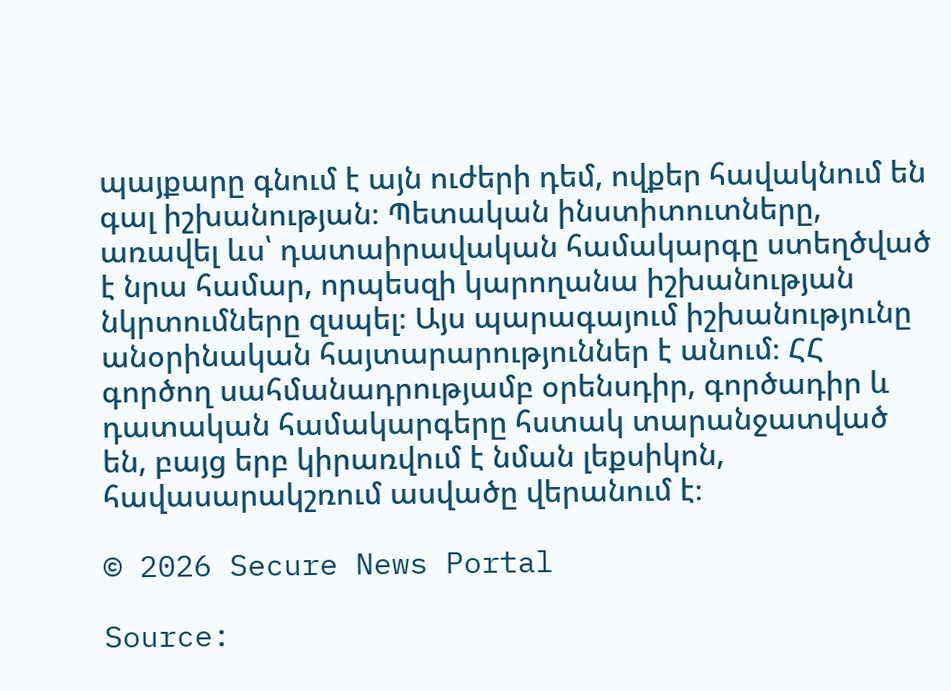պայքարը գնում է այն ուժերի դեմ, ովքեր հավակնում են գալ իշխանության։ Պետական ինստիտուտները, առավել ևս՝ դատաիրավական համակարգը ստեղծված է նրա համար, որպեսզի կարողանա իշխանության նկրտումները զսպել։ Այս պարագայում իշխանությունը անօրինական հայտարարություններ է անում։ ՀՀ գործող սահմանադրությամբ օրենսդիր, գործադիր և դատական համակարգերը հստակ տարանջատված են, բայց երբ կիրառվում է նման լեքսիկոն, հավասարակշռում ասվածը վերանում է։

© 2026 Secure News Portal

Source: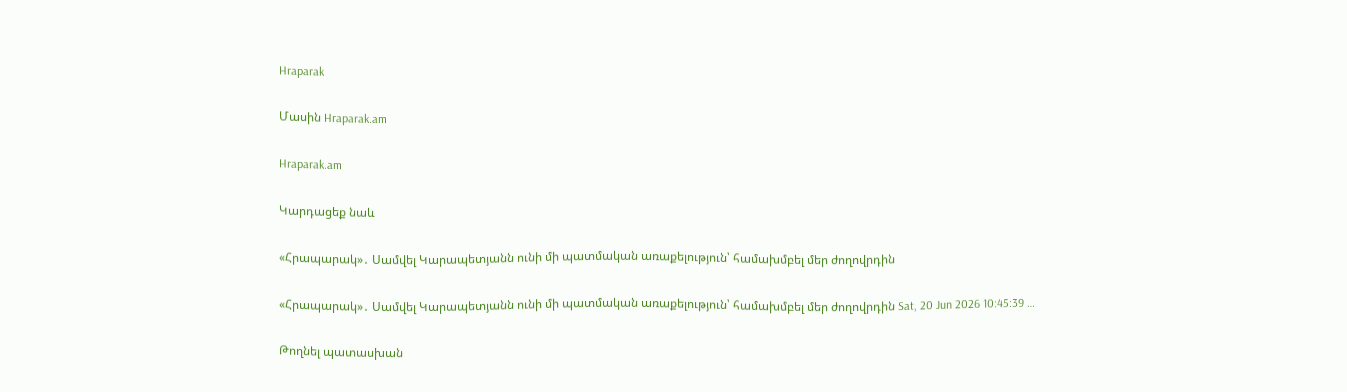Hraparak

Մասին Hraparak.am

Hraparak.am

Կարդացեք նաև

«Հրապարակ»․ Սամվել Կարապետյանն ունի մի պատմական առաքելություն՝ համախմբել մեր ժողովրդին

«Հրապարակ»․ Սամվել Կարապետյանն ունի մի պատմական առաքելություն՝ համախմբել մեր ժողովրդին Sat, 20 Jun 2026 10:45:39 …

Թողնել պատասխան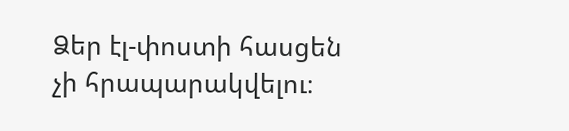Ձեր էլ-փոստի հասցեն չի հրապարակվելու։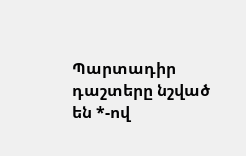Պարտադիր դաշտերը նշված են *-ով